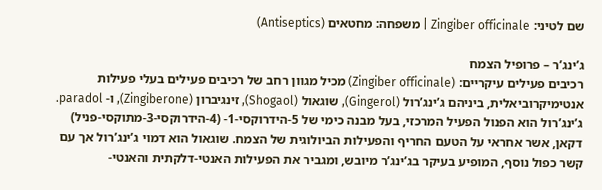שם לטיני: Zingiber officinale | משפחה: מחטאים (Antiseptics)

ג’ינג’ר – פרופיל הצמח
רכיבים פעילים עיקריים: (Zingiber officinale) מכיל מגוון רחב של רכיבים פעילים בעלי פעילות אנטימיקרוביאלית, ביניהם ג’ינג’רול (Gingerol), שוגאול (Shogaol), זינגיברון (Zingiberone), ו- paradol. ג’ינג’רול הוא הפנול הפעיל המרכזי, בעל מבנה כימי של 5-הידרוקסי-1- (4-הידרוקסי-3-מתוקסי-פניל) דקאן, אשר אחראי על הטעם החריף והפעילות הביולוגית של הצמח. שוגאול הוא דמוי ג’ינג’רול אך עם קשר כפול נוסף, המופיע בעיקר בג’ינג’ר מיובש, ומגביר את הפעילות האנטי-דלקתית והאנטי-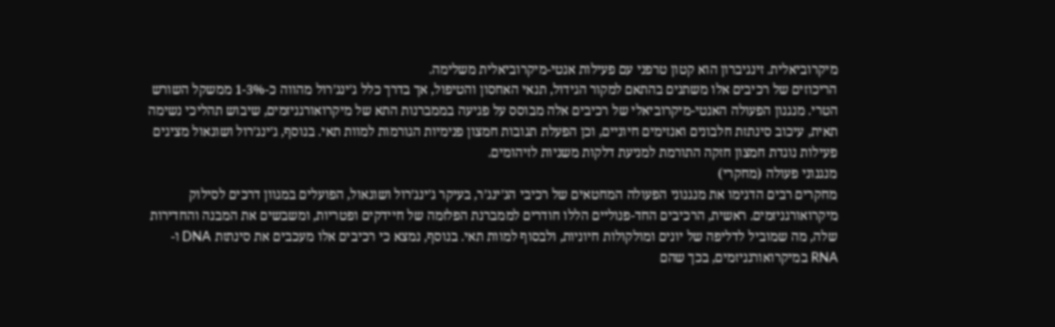מיקרוביאלית. זינגיברון הוא קטון טרפני עם פעילות אנטי-מיקרוביאלית משלימה.
הריכוזים של רכיבים אלו משתנים בהתאם למקור הגידול, תנאי האחסון והטיפול, אך בדרך כלל ג’ינג’רול מהווה כ-1-3% ממשקל השורש הטרי. מנגנון הפעולה האנטי-מיקרוביאלי של רכיבים אלה מבוסס על פגיעה בממברנות התא של מיקרואורגניזמים, שיבוש תהליכי נשימה תאית, עיכוב סינתזת חלבונים ואנזימים חיוניים, וכן הפעלת תגובות חמצון פנימיות הגורמות למוות תאי. בנוסף, ג’ינג’רול ושוגאול מציגים פעילות נוגדת חמצון חזקה התורמת למניעת דלקות משניות לזיהומים.
מנגנוני פעולה (מחקרי)
מחקרים רבים הדגימו את מנגנוני הפעולה המחטאים של רכיבי הג’ינג’ר, בעיקר ג’ינג’רול ושוגאול, הפועלים במגוון דרכים לסילוק מיקרואורגניזמים. ראשית, הרכיבים החד-פנוליים הללו חודרים לממברנת הפלזמה של חיידקים ופטריות, ומשבשים את המבנה והחדירות שלה, מה שמוביל לדליפה של יונים ומולקולות חיוניות, ולבסוף למוות תאי. בנוסף, נמצא כי רכיבים אלו מעכבים את סינתזת DNA ו-RNA במיקרואורגניזמים, בכך שהם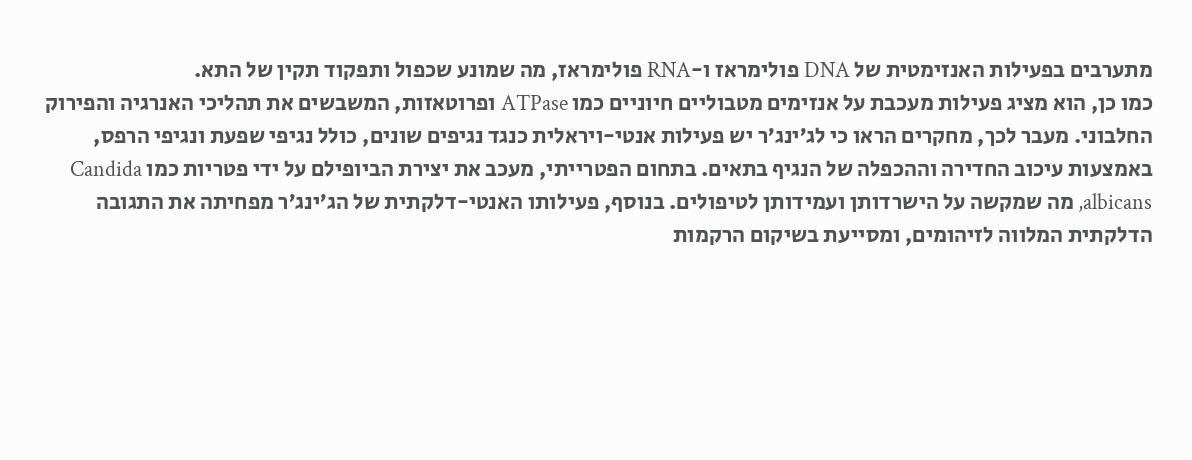מתערבים בפעילות האנזימטית של DNA פולימראז ו-RNA פולימראז, מה שמונע שכפול ותפקוד תקין של התא.
כמו כן, הוא מציג פעילות מעכבת על אנזימים מטבוליים חיוניים כמו ATPase ופרוטאזות, המשבשים את תהליכי האנרגיה והפירוק החלבוני. מעבר לכך, מחקרים הראו כי לג’ינג’ר יש פעילות אנטי-ויראלית כנגד נגיפים שונים, כולל נגיפי שפעת ונגיפי הרפס, באמצעות עיכוב החדירה וההכפלה של הנגיף בתאים. בתחום הפטרייתי, מעכב את יצירת הביופילם על ידי פטריות כמו Candida albicans, מה שמקשה על הישרדותן ועמידותן לטיפולים. בנוסף, פעילותו האנטי-דלקתית של הג’ינג’ר מפחיתה את התגובה הדלקתית המלווה לזיהומים, ומסייעת בשיקום הרקמות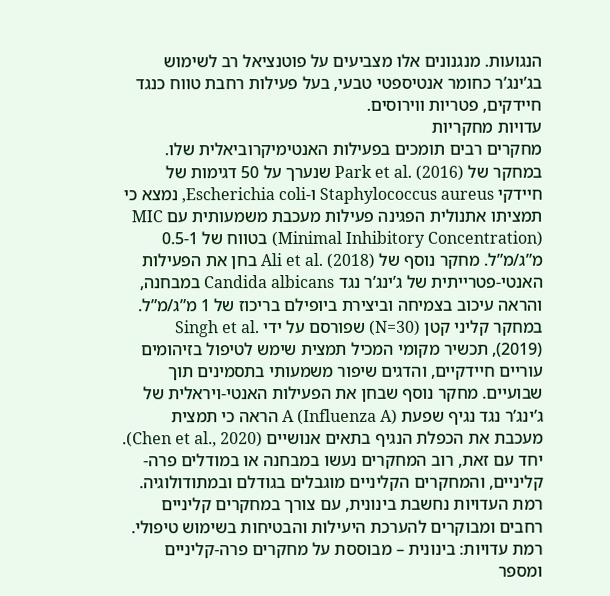הנגועות. מנגנונים אלו מצביעים על פוטנציאל רב לשימוש בג’ינג’ר כחומר אנטיספטי טבעי, בעל פעילות רחבת טווח כנגד חיידקים, פטריות ווירוסים.
עדויות מחקריות
מחקרים רבים תומכים בפעילות האנטימיקרוביאלית שלו. במחקר של Park et al. (2016) שנערך על 50 דגימות של חיידקי Staphylococcus aureus ו-Escherichia coli, נמצא כי תמציתו אתנולית הפגינה פעילות מעכבת משמעותית עם MIC (Minimal Inhibitory Concentration) בטווח של 0.5-1 מ”ג/מ”ל. מחקר נוסף של Ali et al. (2018) בחן את הפעילות האנטי-פטרייתית של ג’ינג’ר נגד Candida albicans במבחנה, והראה עיכוב בצמיחה וביצירת ביופילם בריכוז של 1 מ”ג/מ”ל.
במחקר קליני קטן (N=30) שפורסם על ידי Singh et al. (2019), תכשיר מקומי המכיל תמצית שימש לטיפול בזיהומים עוריים חיידקיים, והדגים שיפור משמעותי בתסמינים תוך שבועיים. מחקר נוסף שבחן את הפעילות האנטי-ויראלית של ג’ינג’ר נגד נגיף שפעת A (Influenza A) הראה כי תמצית מעכבת את הכפלת הנגיף בתאים אנושיים (Chen et al., 2020). יחד עם זאת, רוב המחקרים נעשו במבחנה או במודלים פרה-קליניים, והמחקרים הקליניים מוגבלים בגודלם ובמתודולוגיה. רמת העדויות נחשבת בינונית, עם צורך במחקרים קליניים רחבים ומבוקרים להערכת היעילות והבטיחות בשימוש טיפולי.
רמת עדויות: בינונית – מבוססת על מחקרים פרה-קליניים ומספר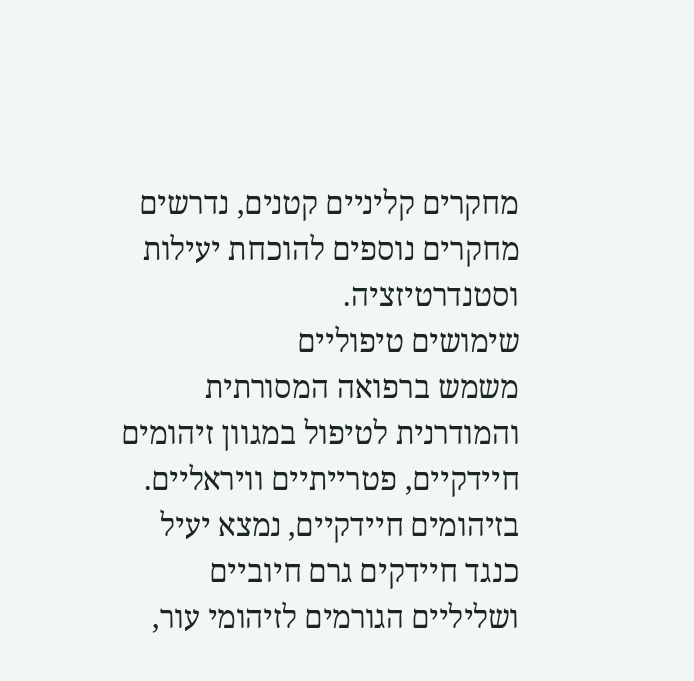מחקרים קליניים קטנים, נדרשים מחקרים נוספים להוכחת יעילות וסטנדרטיזציה.
שימושים טיפוליים
משמש ברפואה המסורתית והמודרנית לטיפול במגוון זיהומים חיידקיים, פטרייתיים וויראליים. בזיהומים חיידקיים, נמצא יעיל כנגד חיידקים גרם חיוביים ושליליים הגורמים לזיהומי עור,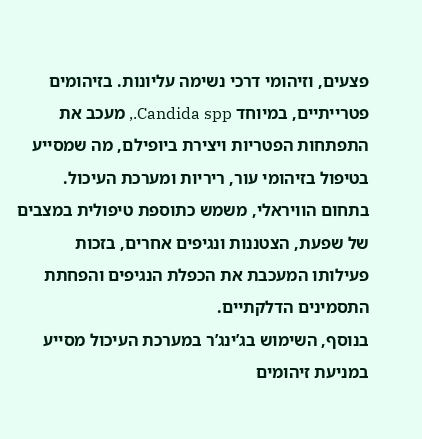פצעים, וזיהומי דרכי נשימה עליונות. בזיהומים פטרייתיים, במיוחד Candida spp., מעכב את התפתחות הפטריות ויצירת ביופילם, מה שמסייע בטיפול בזיהומי עור, ריריות ומערכת העיכול. בתחום הוויראלי, משמש כתוספת טיפולית במצבים של שפעת, הצטננות ונגיפים אחרים, בזכות פעילותו המעכבת את הכפלת הנגיפים והפחתת התסמינים הדלקתיים.
בנוסף, השימוש בג’ינג’ר במערכת העיכול מסייע במניעת זיהומים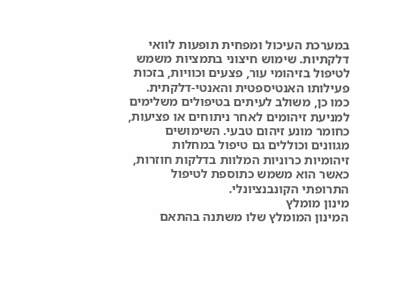במערכת העיכול ומפחית תופעות לוואי דלקתיות. שימוש חיצוני בתמציות משמש לטיפול בזיהומי עור, פצעים וכוויות, בזכות פעילותו האנטיספטית והאנטי-דלקתית. כמו כן, משולב לעיתים בטיפולים משלימים למניעת זיהומים לאחר ניתוחים או פציעות, כחומר מונע זיהום טבעי. השימושים מגוונים וכוללים גם טיפול במחלות זיהומיות כרוניות המלוות בדלקות חוזרות, כאשר הוא משמש כתוספת לטיפול התרופתי הקונבנציונלי.
מינון מומלץ
המינון המומלץ שלו משתנה בהתאם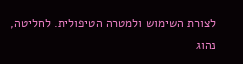לצורת השימוש ולמטרה הטיפולית. לחליטה, נהוג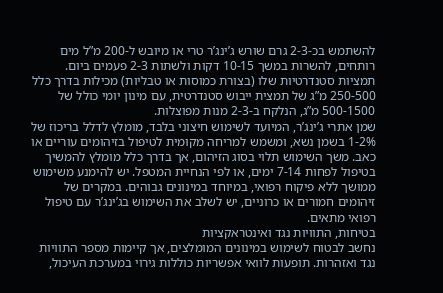להשתמש בכ-2-3 גרם שורש ג’ינג’ר טרי או מיובש ל-200 מ”ל מים רותחים, להשרות במשך 10-15 דקות ולשתות 2-3 פעמים ביום. תמציות סטנדרטיות שלו (בצורת כמוסות או טבליות) מכילות בדרך כלל 250-500 מ”ג של תמצית ייבוש סטנדרטית, עם מינון יומי כולל של 500-1500 מ”ג, הנלקח ב-2-3 מנות מפוצלות.
שמן אתרי ג’ינג’ר, המיועד לשימוש חיצוני בלבד, מומלץ לדלל בריכוז של 1-2% בשמן נשא, ומשמש למריחה מקומית לטיפול בזיהומים עוריים או כאב. משך השימוש תלוי בסוג הזיהום, אך בדרך כלל מומלץ להמשיך בטיפול לפחות 7-14 ימים, או לפי הנחיית המטפל. יש להימנע משימוש ממושך ללא פיקוח רפואי, במיוחד במינונים גבוהים. במקרים של זיהומים חמורים או כרוניים, יש לשלב את השימוש בג’ינג’ר עם טיפול רפואי מתאים.
בטיחות, התוויות נגד ואינטראקציות
נחשב לבטוח לשימוש במינונים המומלצים, אך קיימות מספר התוויות נגד ואזהרות. תופעות לוואי אפשריות כוללות גירוי במערכת העיכול,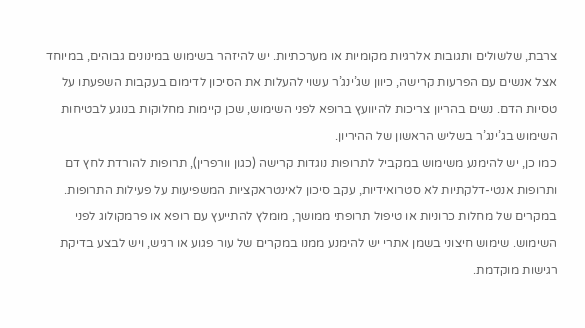צרבת, שלשולים ותגובות אלרגיות מקומיות או מערכתיות. יש להיזהר בשימוש במינונים גבוהים, במיוחד אצל אנשים עם הפרעות קרישה, כיוון שג’ינג’ר עשוי להעלות את הסיכון לדימום בעקבות השפעתו על טסיות הדם. נשים בהריון צריכות להיוועץ ברופא לפני השימוש, שכן קיימות מחלוקות בנוגע לבטיחות השימוש בג’ינג’ר בשליש הראשון של ההיריון.
כמו כן, יש להימנע משימוש במקביל לתרופות נוגדות קרישה (כגון וורפרין), תרופות להורדת לחץ דם ותרופות אנטי-דלקתיות לא סטרואידיות, עקב סיכון לאינטראקציות המשפיעות על פעילות התרופות. במקרים של מחלות כרוניות או טיפול תרופתי ממושך, מומלץ להתייעץ עם רופא או פרמקולוג לפני השימוש. שימוש חיצוני בשמן אתרי יש להימנע ממנו במקרים של עור פגוע או רגיש, ויש לבצע בדיקת רגישות מוקדמת.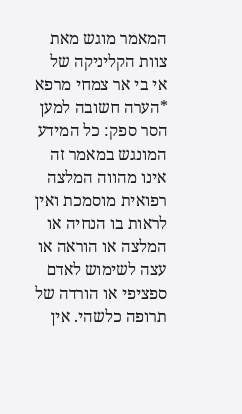המאמר מוגש מאת צוות הקליניקה של אי בי אר צמחי מרפא
*הערה חשובה למען הסר ספק: כל המידע המונגש במאמר זה אינו מהווה המלצה רפואית מוסמכת ואין לראות בו הנחיה או המלצה או הוראה או עצה לשימוש לאדם ספציפי או הורדה של תרופה כלשהי. אין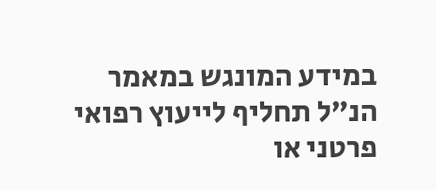במידע המונגש במאמר הנ”ל תחליף לייעוץ רפואי פרטני או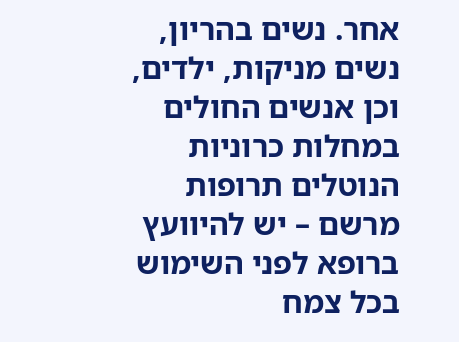אחר. נשים בהריון, נשים מניקות, ילדים, וכן אנשים החולים במחלות כרוניות הנוטלים תרופות מרשם – יש להיוועץ ברופא לפני השימוש בכל צמח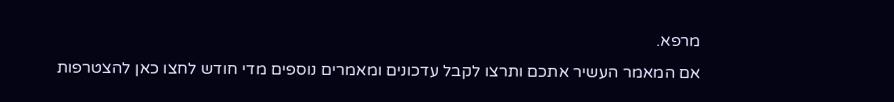מרפא.
אם המאמר העשיר אתכם ותרצו לקבל עדכונים ומאמרים נוספים מדי חודש לחצו כאן להצטרפות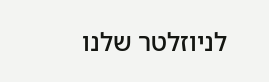לניוזלטר שלנו